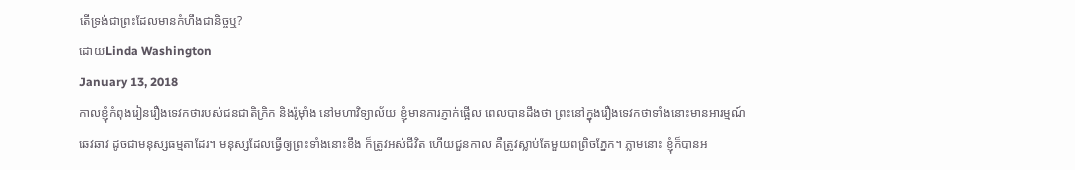តើទ្រង់ជាព្រះដែលមានកំហឹងជានិច្ចឬ?
ដោយLinda Washington
January 13, 2018
កាលខ្ញុំកំពុងរៀនរឿងទេវកថារបស់ជនជាតិក្រិក និងរ៉ូម៉ាំង នៅមហាវិទ្យាល័យ ខ្ញុំមានការភ្ញាក់ផ្អើល ពេលបានដឹងថា ព្រះនៅក្នុងរឿងទេវកថាទាំងនោះមានអារម្មណ៍ឆេវឆាវ ដូចជាមនុស្សធម្មតាដែរ។ មនុស្សដែលធ្វើឲ្យព្រះទាំងនោះខឹង ក៏ត្រូវអស់ជីវិត ហើយជួនកាល គឺត្រូវស្លាប់តែមួយពព្រិចភ្នែក។ ភ្លាមនោះ ខ្ញុំក៏បានអ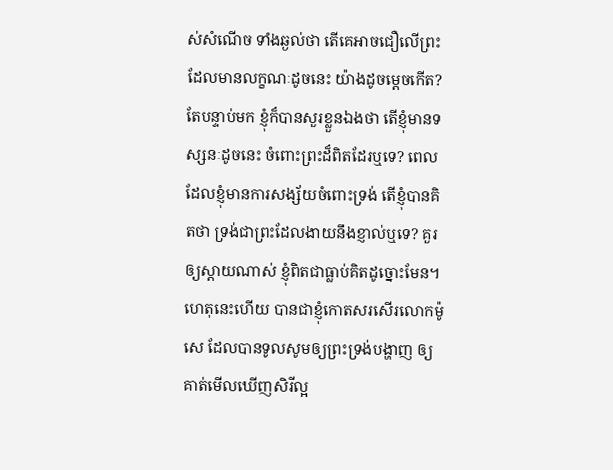ស់សំណើច ទាំងឆ្ងល់ថា តើគេអាចជឿលើព្រះដែលមានលក្ខណៈដូចនេះ យ៉ាងដូចម្តេចកើត? តែបន្ទាប់មក ខ្ញុំក៏បានសួរខ្លួនឯងថា តើខ្ញុំមានទស្សនៈដូចនេះ ចំពោះព្រះដ៏ពិតដែរឬទេ? ពេលដែលខ្ញុំមានការសង្ស័យចំពោះទ្រង់ តើខ្ញុំបានគិតថា ទ្រង់ជាព្រះដែលងាយនឹងខ្ញាល់ឬទេ? គួរឲ្យស្តាយណាស់ ខ្ញុំពិតជាធ្លាប់គិតដូច្នោះមែន។ ហេតុនេះហើយ បានជាខ្ញុំកោតសរសើរលោកម៉ូសេ ដែលបានទូលសូមឲ្យព្រះទ្រង់បង្ហាញ ឲ្យគាត់មើលឃើញសិរីល្អ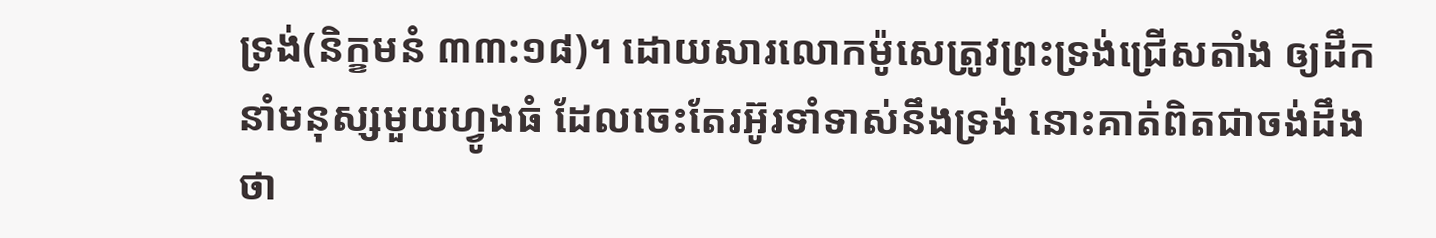ទ្រង់(និក្ខមនំ ៣៣:១៨)។ ដោយសារលោកម៉ូសេត្រូវព្រះទ្រង់ជ្រើសតាំង ឲ្យដឹកនាំមនុស្សមួយហ្វូងធំ ដែលចេះតែរអ៊ូរទាំទាស់នឹងទ្រង់ នោះគាត់ពិតជាចង់ដឹងថា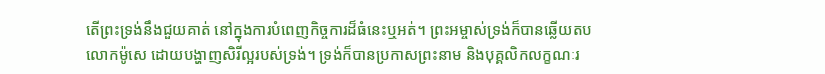តើព្រះទ្រង់នឹងជួយគាត់ នៅក្នុងការបំពេញកិច្ចការដ៏ធំនេះឬអត់។ ព្រះអម្ចាស់ទ្រង់ក៏បានឆ្លើយតបលោកម៉ូសេ ដោយបង្ហាញសិរីល្អរបស់ទ្រង់។ ទ្រង់ក៏បានប្រកាសព្រះនាម និងបុគ្គលិកលក្ខណៈរ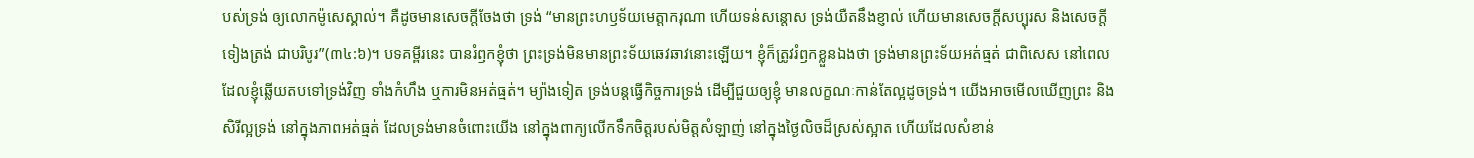បស់ទ្រង់ ឲ្យលោកម៉ូសេស្គាល់។ គឺដូចមានសេចក្តីចែងថា ទ្រង់ “មានព្រះហឫទ័យមេត្តាករុណា ហើយទន់សន្តោស ទ្រង់យឺតនឹងខ្ញាល់ ហើយមានសេចក្តីសប្បុរស និងសេចក្តីទៀងត្រង់ ជាបរិបូរ”(៣៤:៦)។ បទគម្ពីរនេះ បានរំឭកខ្ញុំថា ព្រះទ្រង់មិនមានព្រះទ័យឆេវឆាវនោះឡើយ។ ខ្ញុំក៏ត្រូវរំឭកខ្លួនឯងថា ទ្រង់មានព្រះទ័យអត់ធ្មត់ ជាពិសេស នៅពេលដែលខ្ញុំឆ្លើយតបទៅទ្រង់វិញ ទាំងកំហឹង ឬការមិនអត់ធ្មត់។ ម្យ៉ាងទៀត ទ្រង់បន្តធ្វើកិច្ចការទ្រង់ ដើម្បីជួយឲ្យខ្ញុំ មានលក្ខណៈកាន់តែល្អដូចទ្រង់។ យើងអាចមើលឃើញព្រះ និងសិរីល្អទ្រង់ នៅក្នុងភាពអត់ធ្មត់ ដែលទ្រង់មានចំពោះយើង នៅក្នុងពាក្យលើកទឹកចិត្តរបស់មិត្តសំឡាញ់ នៅក្នុងថ្ងៃលិចដ៏ស្រស់ស្អាត ហើយដែលសំខាន់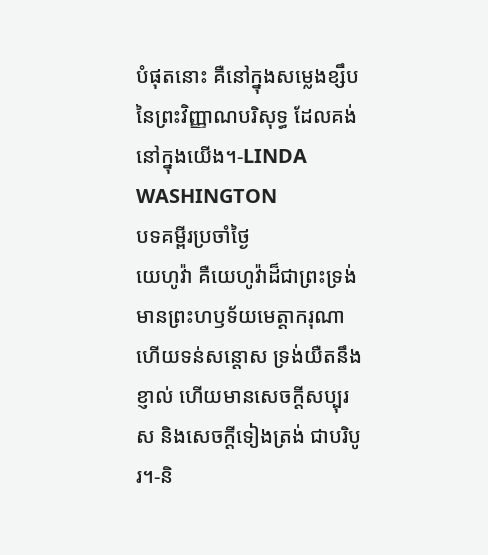បំផុតនោះ គឺនៅក្នុងសម្លេងខ្សឹប នៃព្រះវិញ្ញាណបរិសុទ្ធ ដែលគង់នៅក្នុងយើង។-LINDA WASHINGTON
បទគម្ពីរប្រចាំថ្ងៃ
យេហូវ៉ា គឺយេហូវ៉ាដ៏ជាព្រះទ្រង់មានព្រះហឫទ័យមេត្តាករុណា ហើយទន់សន្តោស ទ្រង់យឺតនឹងខ្ញាល់ ហើយមានសេចក្តីសប្បុរស និងសេចក្តីទៀងត្រង់ ជាបរិបូរ។-និ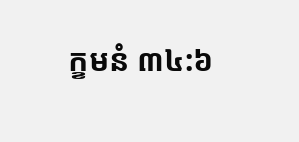ក្ខមនំ ៣៤:៦